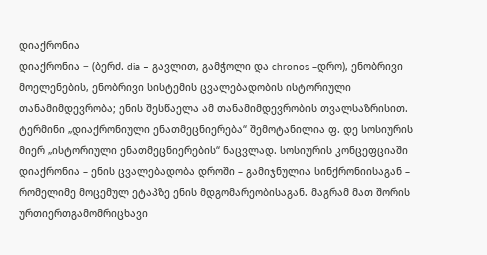დიაქრონია
დიაქრონია − (ბერძ. dia – გავლით, გამჭოლი და chronos –დრო), ენობრივი მოელენების, ენობრივი სისტემის ცვალებადობის ისტორიული თანამიმდევრობა; ენის შესწაელა ამ თანამიმდევრობის თვალსაზრისით.
ტერმინი „დიაქრონიული ენათმეცნიერება“ შემოტანილია ფ. დე სოსიურის მიერ „ისტორიული ენათმეცნიერების“ ნაცვლად. სოსიურის კონცეფციაში დიაქრონია – ენის ცვალებადობა დროში – გამიჯნულია სინქრონიისაგან – რომელიმე მოცემულ ეტაპზე ენის მდგომარეობისაგან. მაგრამ მათ შორის ურთიერთგამომრიცხავი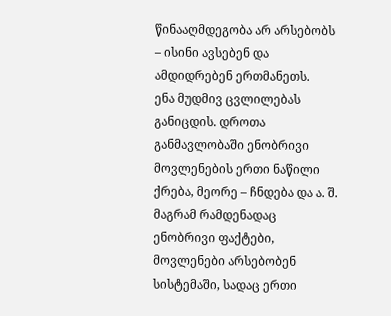წინააღმდეგობა არ არსებობს – ისინი ავსებენ და ამდიდრებენ ერთმანეთს.
ენა მუდმივ ცვლილებას განიცდის. დროთა განმავლობაში ენობრივი მოვლენების ერთი ნაწილი ქრება, მეორე – ჩნდება და ა. შ. მაგრამ რამდენადაც ენობრივი ფაქტები, მოვლენები არსებობენ სისტემაში, სადაც ერთი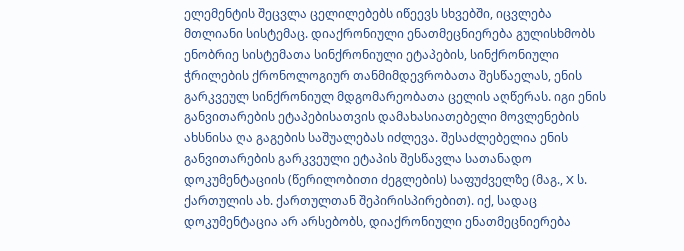ელემენტის შეცვლა ცელილებებს იწეევს სხვებში, იცვლება მთლიანი სისტემაც. დიაქრონიული ენათმეცნიერება გულისხმობს ენობრიე სისტემათა სინქრონიული ეტაპების, სინქრონიული ჭრილების ქრონოლოგიურ თანმიმდევრობათა შესწაელას, ენის გარკვეულ სინქრონიულ მდგომარეობათა ცელის აღწერას. იგი ენის განვითარების ეტაპებისათვის დამახასიათებელი მოვლენების ახსნისა ღა გაგების საშუალებას იძლევა. შესაძლებელია ენის განვითარების გარკვეული ეტაპის შესწავლა სათანადო დოკუმენტაციის (წერილობითი ძეგლების) საფუძველზე (მაგ., X ს. ქართულის ახ. ქართულთან შეპირისპირებით). იქ, სადაც დოკუმენტაცია არ არსებობს, დიაქრონიული ენათმეცნიერება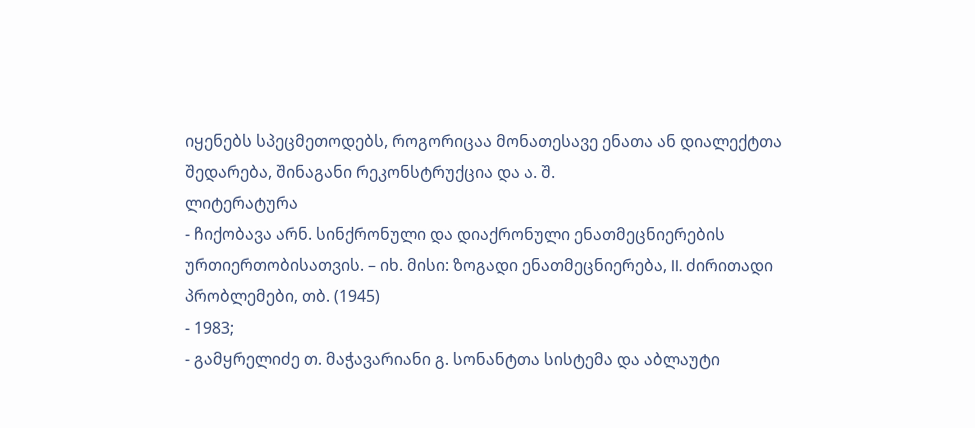იყენებს სპეცმეთოდებს, როგორიცაა მონათესავე ენათა ან დიალექტთა შედარება, შინაგანი რეკონსტრუქცია და ა. შ.
ლიტერატურა
- ჩიქობავა არნ. სინქრონული და დიაქრონული ენათმეცნიერების ურთიერთობისათვის. – იხ. მისი: ზოგადი ენათმეცნიერება, II. ძირითადი პრობლემები, თბ. (1945)
- 1983;
- გამყრელიძე თ. მაჭავარიანი გ. სონანტთა სისტემა და აბლაუტი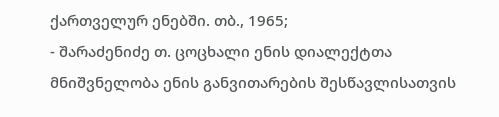ქართველურ ენებში. თბ., 1965;
- შარაძენიძე თ. ცოცხალი ენის დიალექტთა მნიშვნელობა ენის განვითარების შესწავლისათვის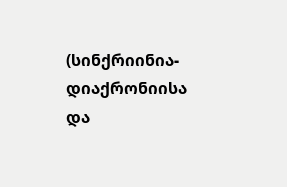(სინქრიინია-დიაქრონიისა და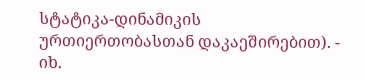სტატიკა-დინამიკის ურთიერთობასთან დაკაეშირებით). - იხ.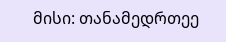მისი: თანამედრთეე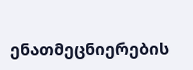ენათმეცნიერების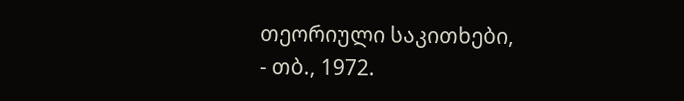თეორიული საკითხები,
- თბ., 1972.